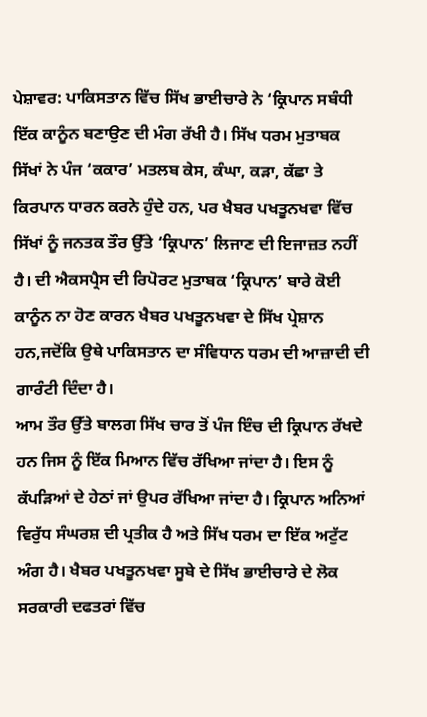ਪੇਸ਼ਾਵਰ: ਪਾਕਿਸਤਾਨ ਵਿੱਚ ਸਿੱਖ ਭਾਈਚਾਰੇ ਨੇ ‘ਕ੍ਰਿਪਾਨ ਸਬੰਧੀ ਇੱਕ ਕਾਨੂੰਨ ਬਣਾਉਣ ਦੀ ਮੰਗ ਰੱਖੀ ਹੈ। ਸਿੱਖ ਧਰਮ ਮੁਤਾਬਕ ਸਿੱਖਾਂ ਨੇ ਪੰਜ ‘ਕਕਾਰ’ ਮਤਲਬ ਕੇਸ, ਕੰਘਾ, ਕੜਾ, ਕੱਛਾ ਤੇ ਕਿਰਪਾਨ ਧਾਰਨ ਕਰਨੇ ਹੁੰਦੇ ਹਨ, ਪਰ ਖੈਬਰ ਪਖਤੂਨਖਵਾ ਵਿੱਚ ਸਿੱਖਾਂ ਨੂੰ ਜਨਤਕ ਤੌਰ ਉੱਤੇ ‘ਕ੍ਰਿਪਾਨ’ ਲਿਜਾਣ ਦੀ ਇਜਾਜ਼ਤ ਨਹੀਂ ਹੈ। ਦੀ ਐਕਸਪ੍ਰੈਸ ਦੀ ਰਿਪੋਰਟ ਮੁਤਾਬਕ ‘ਕ੍ਰਿਪਾਨ’ ਬਾਰੇ ਕੋਈ ਕਾਨੂੰਨ ਨਾ ਹੋਣ ਕਾਰਨ ਖੈਬਰ ਪਖਤੂਨਖਵਾ ਦੇ ਸਿੱਖ ਪ੍ਰੇਸ਼ਾਨ ਹਨ,ਜਦੋਂਕਿ ਉਥੇ ਪਾਕਿਸਤਾਨ ਦਾ ਸੰਵਿਧਾਨ ਧਰਮ ਦੀ ਆਜ਼ਾਦੀ ਦੀ ਗਾਰੰਟੀ ਦਿੰਦਾ ਹੈ।
ਆਮ ਤੌਰ ਉੱਤੇ ਬਾਲਗ ਸਿੱਖ ਚਾਰ ਤੋਂ ਪੰਜ ਇੰਚ ਦੀ ਕ੍ਰਿਪਾਨ ਰੱਖਦੇ ਹਨ ਜਿਸ ਨੂੰ ਇੱਕ ਮਿਆਨ ਵਿੱਚ ਰੱਖਿਆ ਜਾਂਦਾ ਹੈ। ਇਸ ਨੂੰ ਕੱਪੜਿਆਂ ਦੇ ਹੇਠਾਂ ਜਾਂ ਉਪਰ ਰੱਖਿਆ ਜਾਂਦਾ ਹੈ। ਕ੍ਰਿਪਾਨ ਅਨਿਆਂ ਵਿਰੁੱਧ ਸੰਘਰਸ਼ ਦੀ ਪ੍ਰਤੀਕ ਹੈ ਅਤੇ ਸਿੱਖ ਧਰਮ ਦਾ ਇੱਕ ਅਟੁੱਟ ਅੰਗ ਹੈ। ਖੈਬਰ ਪਖਤੂਨਖਵਾ ਸੂਬੇ ਦੇ ਸਿੱਖ ਭਾਈਚਾਰੇ ਦੇ ਲੋਕ ਸਰਕਾਰੀ ਦਫਤਰਾਂ ਵਿੱਚ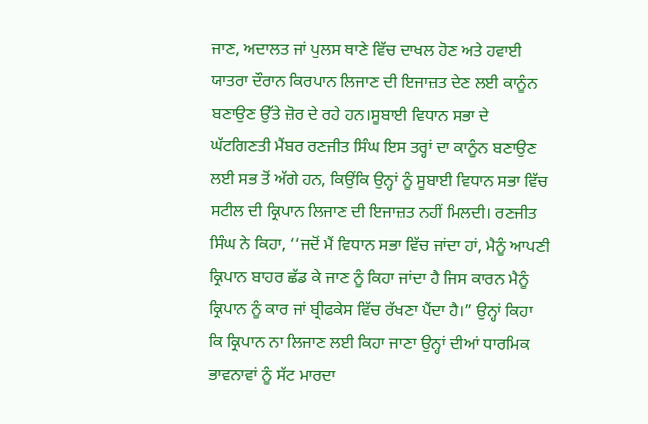ਜਾਣ, ਅਦਾਲਤ ਜਾਂ ਪੁਲਸ ਥਾਣੇ ਵਿੱਚ ਦਾਖਲ ਹੋਣ ਅਤੇ ਹਵਾਈ ਯਾਤਰਾ ਦੌਰਾਨ ਕਿਰਪਾਨ ਲਿਜਾਣ ਦੀ ਇਜਾਜ਼ਤ ਦੇਣ ਲਈ ਕਾਨੂੰਨ ਬਣਾਉਣ ਉੱਤੇ ਜ਼ੋਰ ਦੇ ਰਹੇ ਹਨ।ਸੂਬਾਈ ਵਿਧਾਨ ਸਭਾ ਦੇ ਘੱਟਗਿਣਤੀ ਮੈਂਬਰ ਰਣਜੀਤ ਸਿੰਘ ਇਸ ਤਰ੍ਹਾਂ ਦਾ ਕਾਨੂੰਨ ਬਣਾਉਣ ਲਈ ਸਭ ਤੋਂ ਅੱਗੇ ਹਨ, ਕਿਉਂਕਿ ਉਨ੍ਹਾਂ ਨੂੰ ਸੂਬਾਈ ਵਿਧਾਨ ਸਭਾ ਵਿੱਚ ਸਟੀਲ ਦੀ ਕ੍ਰਿਪਾਨ ਲਿਜਾਣ ਦੀ ਇਜਾਜ਼ਤ ਨਹੀਂ ਮਿਲਦੀ। ਰਣਜੀਤ ਸਿੰਘ ਨੇ ਕਿਹਾ, ‘‘ਜਦੋਂ ਮੈਂ ਵਿਧਾਨ ਸਭਾ ਵਿੱਚ ਜਾਂਦਾ ਹਾਂ, ਮੈਨੂੰ ਆਪਣੀ ਕ੍ਰਿਪਾਨ ਬਾਹਰ ਛੱਡ ਕੇ ਜਾਣ ਨੂੰ ਕਿਹਾ ਜਾਂਦਾ ਹੈ ਜਿਸ ਕਾਰਨ ਮੈਨੂੰ ਕ੍ਰਿਪਾਨ ਨੂੰ ਕਾਰ ਜਾਂ ਬ੍ਰੀਫਕੇਸ ਵਿੱਚ ਰੱਖਣਾ ਪੈਂਦਾ ਹੈ।” ਉਨ੍ਹਾਂ ਕਿਹਾ ਕਿ ਕ੍ਰਿਪਾਨ ਨਾ ਲਿਜਾਣ ਲਈ ਕਿਹਾ ਜਾਣਾ ਉਨ੍ਹਾਂ ਦੀਆਂ ਧਾਰਮਿਕ ਭਾਵਨਾਵਾਂ ਨੂੰ ਸੱਟ ਮਾਰਦਾ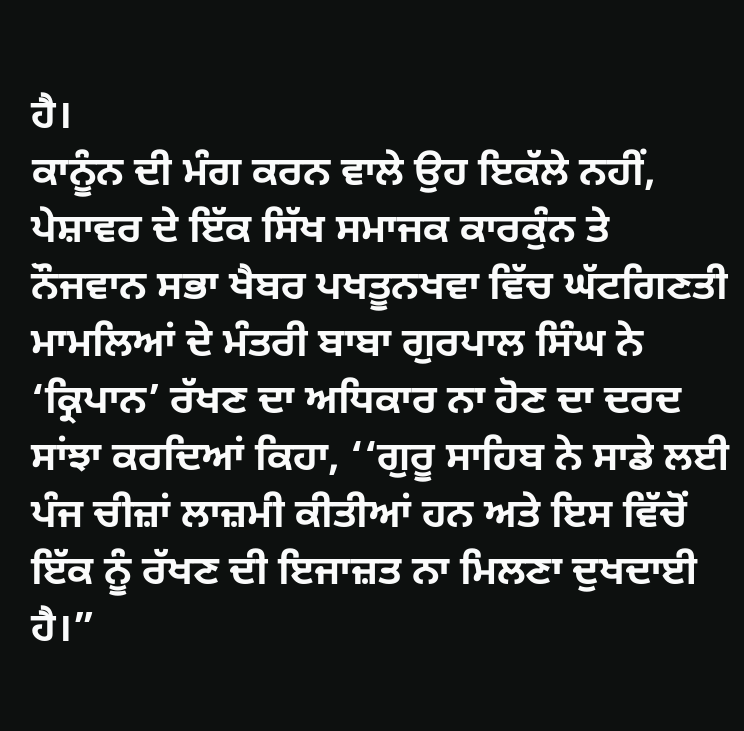ਹੈ।
ਕਾਨੂੰਨ ਦੀ ਮੰਗ ਕਰਨ ਵਾਲੇ ਉਹ ਇਕੱਲੇ ਨਹੀਂ, ਪੇਸ਼ਾਵਰ ਦੇ ਇੱਕ ਸਿੱਖ ਸਮਾਜਕ ਕਾਰਕੁੰਨ ਤੇ ਨੌਜਵਾਨ ਸਭਾ ਖੈਬਰ ਪਖਤੂਨਖਵਾ ਵਿੱਚ ਘੱਟਗਿਣਤੀ ਮਾਮਲਿਆਂ ਦੇ ਮੰਤਰੀ ਬਾਬਾ ਗੁਰਪਾਲ ਸਿੰਘ ਨੇ ‘ਕ੍ਰਿਪਾਨ’ ਰੱਖਣ ਦਾ ਅਧਿਕਾਰ ਨਾ ਹੋਣ ਦਾ ਦਰਦ ਸਾਂਝਾ ਕਰਦਿਆਂ ਕਿਹਾ, ‘‘ਗੁਰੂ ਸਾਹਿਬ ਨੇ ਸਾਡੇ ਲਈ ਪੰਜ ਚੀਜ਼ਾਂ ਲਾਜ਼ਮੀ ਕੀਤੀਆਂ ਹਨ ਅਤੇ ਇਸ ਵਿੱਚੋਂ ਇੱਕ ਨੂੰ ਰੱਖਣ ਦੀ ਇਜਾਜ਼ਤ ਨਾ ਮਿਲਣਾ ਦੁਖਦਾਈ ਹੈ।”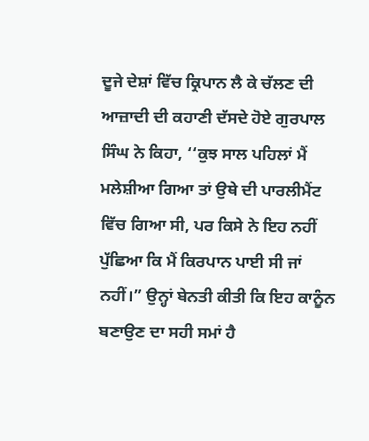ਦੂਜੇ ਦੇਸ਼ਾਂ ਵਿੱਚ ਕ੍ਰਿਪਾਨ ਲੈ ਕੇ ਚੱਲਣ ਦੀ ਆਜ਼ਾਦੀ ਦੀ ਕਹਾਣੀ ਦੱਸਦੇ ਹੋਏ ਗੁਰਪਾਲ ਸਿੰਘ ਨੇ ਕਿਹਾ, ‘‘ਕੁਝ ਸਾਲ ਪਹਿਲਾਂ ਮੈਂ ਮਲੇਸ਼ੀਆ ਗਿਆ ਤਾਂ ਉਥੇ ਦੀ ਪਾਰਲੀਮੈਂਟ ਵਿੱਚ ਗਿਆ ਸੀ, ਪਰ ਕਿਸੇ ਨੇ ਇਹ ਨਹੀਂ ਪੁੱਛਿਆ ਕਿ ਮੈਂ ਕਿਰਪਾਨ ਪਾਈ ਸੀ ਜਾਂ ਨਹੀਂ।” ਉਨ੍ਹਾਂ ਬੇਨਤੀ ਕੀਤੀ ਕਿ ਇਹ ਕਾਨੂੰਨ ਬਣਾਉਣ ਦਾ ਸਹੀ ਸਮਾਂ ਹੈ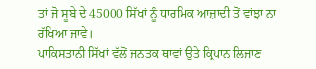ਤਾਂ ਜੋ ਸੂਬੇ ਦੇ 45000 ਸਿੱਖਾਂ ਨੂੰ ਧਾਰਮਿਕ ਆਜ਼ਾਦੀ ਤੋਂ ਵਾਂਝਾ ਨਾ ਰੱਖਿਆ ਜਾਵੇ।
ਪਾਕਿਸਤਾਨੀ ਸਿੱਖਾਂ ਵੱਲੋਂ ਜਨਤਕ ਥਾਵਾਂ ਉਤੇ ਕ੍ਰਿਪਾਨ ਲਿਜਾਣ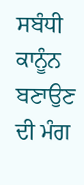ਸਬੰਧੀ ਕਾਨੂੰਨ ਬਣਾਉਣ ਦੀ ਮੰਗ